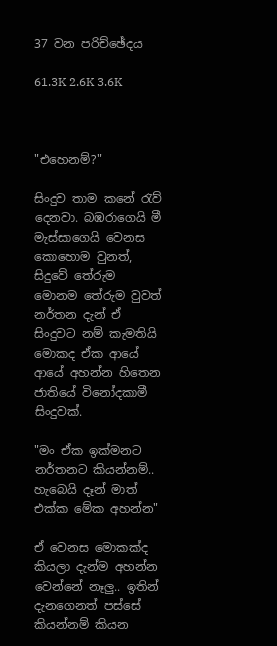37 වන පරිච්ඡේදය

61.3K 2.6K 3.6K



"එහෙනම්?"

සිංදුව තාම කනේ රැව් දෙනවා. බඹරාගෙයි මී මැස්සාගෙයි වෙනස කොහොම වුනත්, සිදුවේ තේරුම මොනම තේරුම වුවත් නර්තන දැන් ඒ සිංදුවට නම් කැමතියි මොකද ඒක ආයේ ආයේ අහන්න හිතෙන ජාතියේ විනෝදකාමී සිංදුවක්.

"මං ඒක ඉක්මනට නර්තනට කියන්නම්.. හැබෙයි දෑන් මාත් එක්ක මේක අහන්න"

ඒ වෙනස මොකක්ද කියලා දැන්ම අහන්න වෙන්නේ නෑලු.. ඉතින් දැනගෙනත් පස්සේ කියන්නම් කියන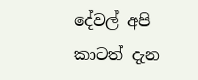දේවල් අපි කාටත් දැන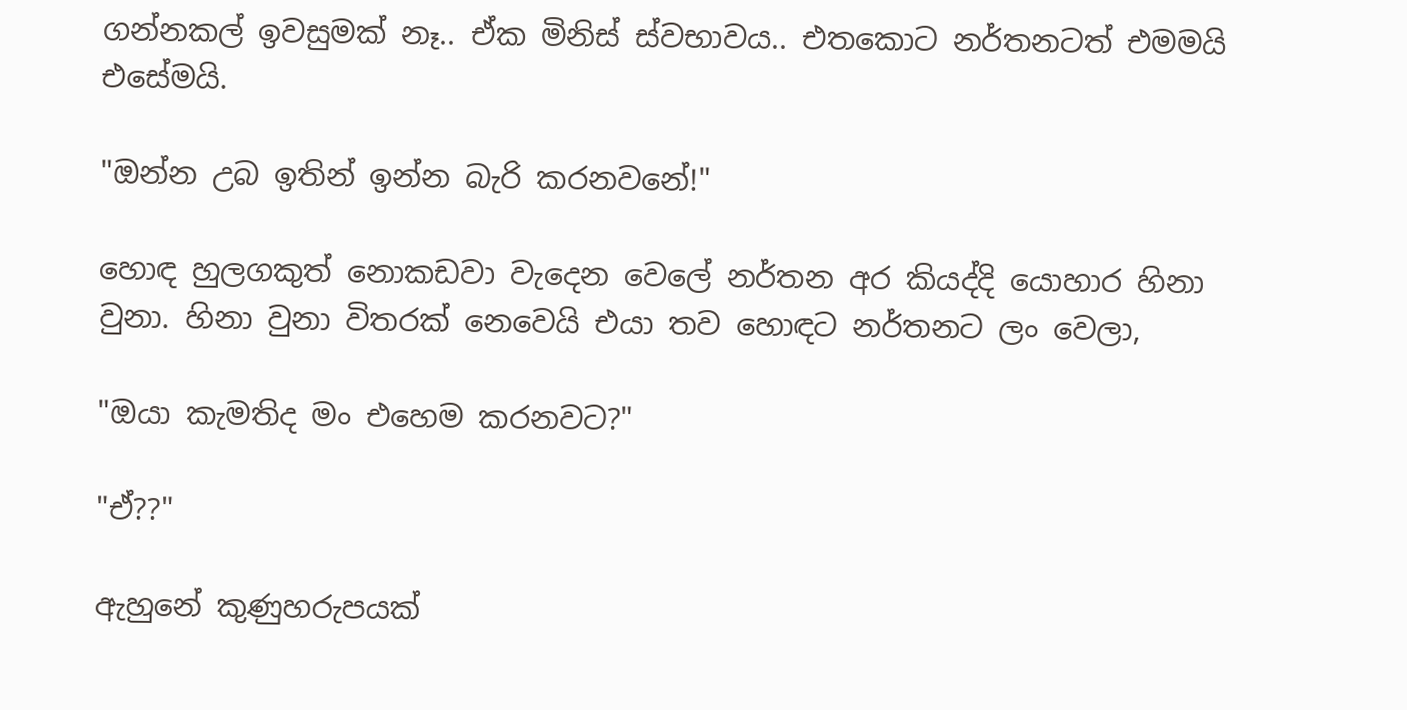ගන්නකල් ඉවසුමක් නෑ.. ඒක මිනිස් ස්වභාවය.. එතකොට නර්තනටත් එමමයි එසේමයි.

"ඔන්න උබ ඉතින් ඉන්න බැරි කරනවනේ!"

හොඳ හුලගකුත් නොකඩවා වැදෙන වෙලේ නර්තන අර කියද්දි යොහාර හිනා වුනා. හිනා වුනා විතරක් නෙවෙයි එයා තව හොඳට නර්තනට ලං වෙලා,

"ඔයා කැමතිද මං එහෙම කරනවට?"

"ඒ??"

ඇහුනේ කුණුහරුපයක්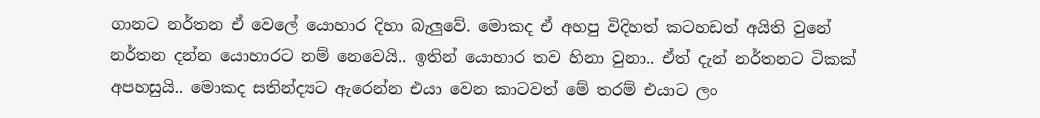ගානට නර්තන ඒ වෙලේ යොහාර දිහා බැලුවේ. මොකද ඒ අහපු විදිහත් කටහඩත් අයිති වුනේ නර්තන දන්න යොහාරට නම් නෙවෙයි.. ඉතින් යොහාර තව හිනා වුනා.. ඒත් දැන් නර්තනට ටිකක් අපහසුයි.. මොකද සතින්ද්‍යට ඇරෙන්න එයා වෙන කාටවත් මේ තරම් එයාට ලං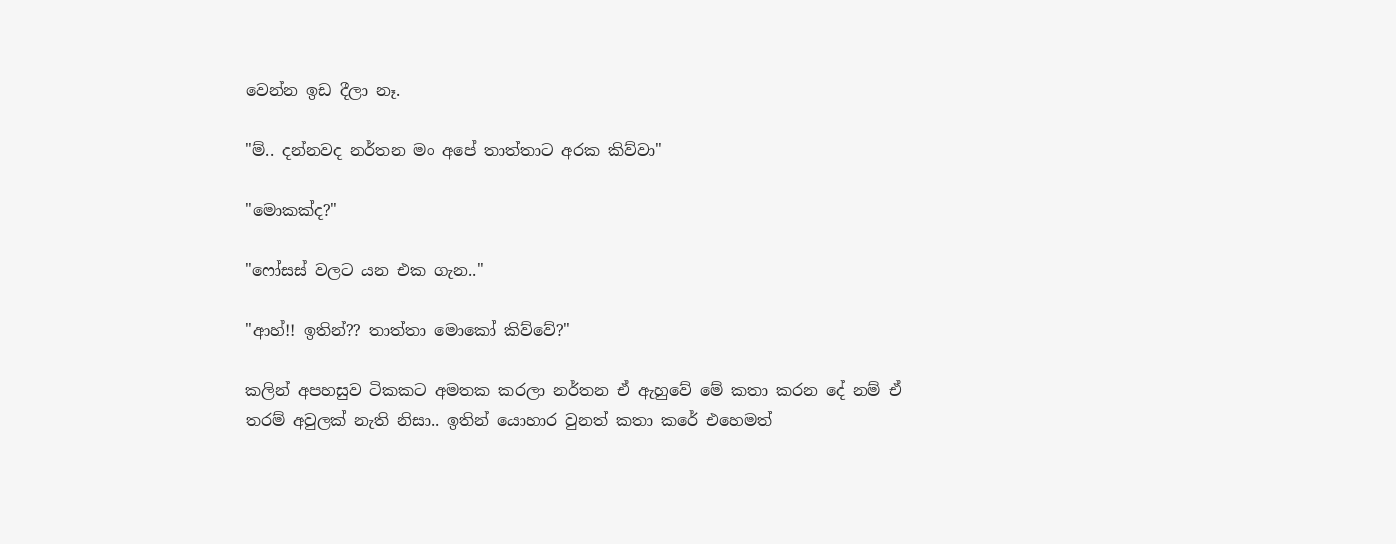වෙන්න ඉඩ දීලා නෑ.

"ම්.. දන්නවද නර්තන මං අපේ තාත්තාට අරක කිව්වා"

"මොකක්ද?"

"ෆෝසස් වලට යන එක ගැන.."

"ආහ්!! ඉතින්?? තාත්තා මොකෝ කිව්වේ?"

කලින් අපහසුව ටිකකට අමතක කරලා නර්තන ඒ ඇහුවේ මේ කතා කරන දේ නම් ඒ තරම් අවුලක් නැති නිසා.. ඉතින් යොහාර වුනත් කතා කරේ එහෙමත්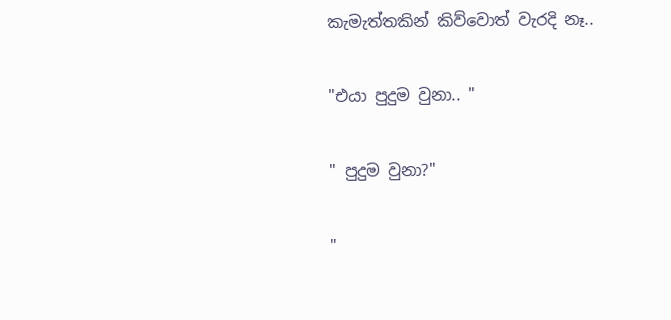කැමැත්තකින් කිව්වොත් වැරදි නෑ..

"එයා පුදුම වුනා.. "

" පුදුම වුනා?"

"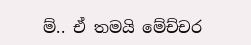ම්.. ඒ තමයි මේච්චර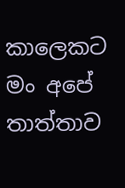කාලෙකට මං අපේ තාත්තාව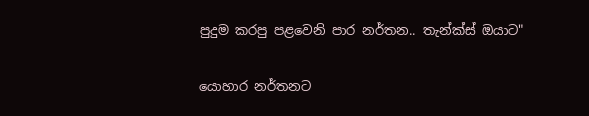පුදුම කරපු පළවෙනි පාර නර්තන.. තැන්ක්ස් ඔයාට"

යොහාර නර්තනට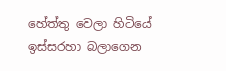හේත්තු වෙලා හිටියේ ඉස්සරහා බලාගෙන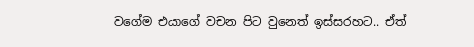වගේම එයාගේ වචන පිට වුනෙත් ඉස්සරහට.. ඒත්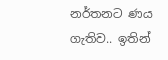නර්තනට ණය ගැතිව.. ඉතින්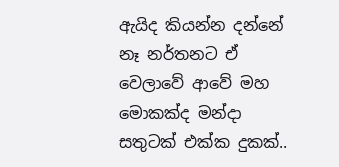ඇයිද කියන්න දන්නේ නෑ නර්තනට ඒ වෙලාවේ ආවේ මහ මොකක්ද මන්දා සතුටක් එක්ක දුකක්..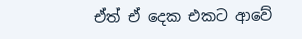ඒත් ඒ දෙක එකට ආවේ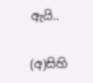ඇයි..

(අ)සිහි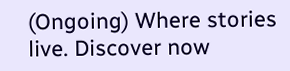(Ongoing) Where stories live. Discover now